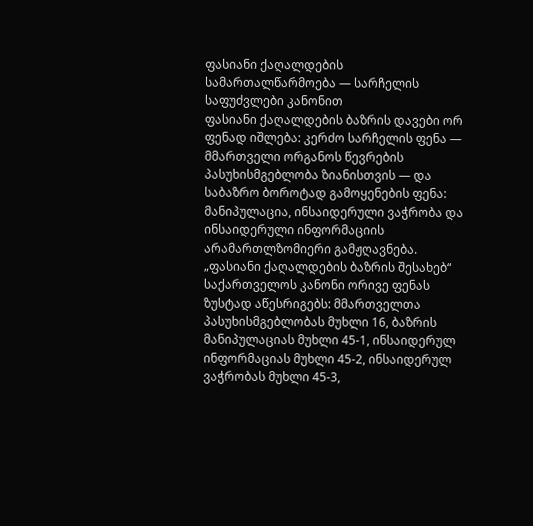ფასიანი ქაღალდების სამართალწარმოება — სარჩელის საფუძვლები კანონით
ფასიანი ქაღალდების ბაზრის დავები ორ ფენად იშლება: კერძო სარჩელის ფენა — მმართველი ორგანოს წევრების პასუხისმგებლობა ზიანისთვის — და საბაზრო ბოროტად გამოყენების ფენა: მანიპულაცია, ინსაიდერული ვაჭრობა და ინსაიდერული ინფორმაციის არამართლზომიერი გამჟღავნება. „ფასიანი ქაღალდების ბაზრის შესახებ“ საქართველოს კანონი ორივე ფენას ზუსტად აწესრიგებს: მმართველთა პასუხისმგებლობას მუხლი 16, ბაზრის მანიპულაციას მუხლი 45-1, ინსაიდერულ ინფორმაციას მუხლი 45-2, ინსაიდერულ ვაჭრობას მუხლი 45-3,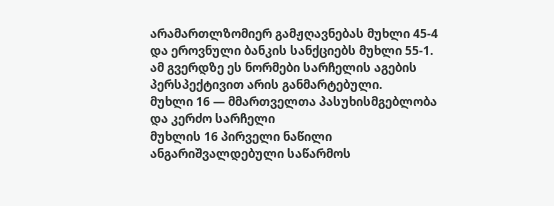არამართლზომიერ გამჟღავნებას მუხლი 45-4 და ეროვნული ბანკის სანქციებს მუხლი 55-1. ამ გვერდზე ეს ნორმები სარჩელის აგების პერსპექტივით არის განმარტებული.
მუხლი 16 — მმართველთა პასუხისმგებლობა და კერძო სარჩელი
მუხლის 16 პირველი ნაწილი ანგარიშვალდებული საწარმოს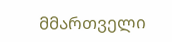მმართველი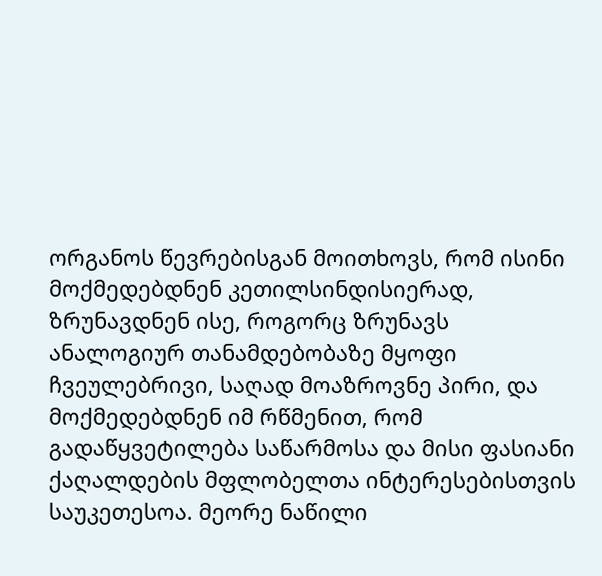ორგანოს წევრებისგან მოითხოვს, რომ ისინი მოქმედებდნენ კეთილსინდისიერად, ზრუნავდნენ ისე, როგორც ზრუნავს ანალოგიურ თანამდებობაზე მყოფი ჩვეულებრივი, საღად მოაზროვნე პირი, და მოქმედებდნენ იმ რწმენით, რომ გადაწყვეტილება საწარმოსა და მისი ფასიანი ქაღალდების მფლობელთა ინტერესებისთვის საუკეთესოა. მეორე ნაწილი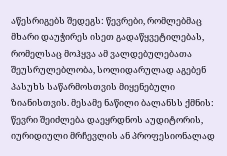აწესრიგებს შედეგს: წევრები, რომლებმაც მხარი დაუჭირეს ისეთ გადაწყვეტილებას, რომელსაც მოჰყვა ამ ვალდებულებათა შეუსრულებლობა, სოლიდარულად აგებენ პასუხს საწარმოსთვის მიყენებული ზიანისთვის. მესამე ნაწილი ბალანსს ქმნის: წევრი შეიძლება დაეყრდნოს აუდიტორის, იურიდიული მრჩევლის ან პროფესიონალად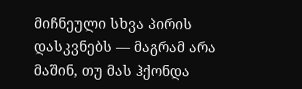მიჩნეული სხვა პირის დასკვნებს — მაგრამ არა მაშინ, თუ მას ჰქონდა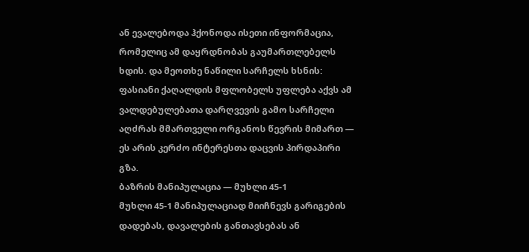ან ევალებოდა ჰქონოდა ისეთი ინფორმაცია, რომელიც ამ დაყრდნობას გაუმართლებელს ხდის. და მეოთხე ნაწილი სარჩელს ხსნის: ფასიანი ქაღალდის მფლობელს უფლება აქვს ამ ვალდებულებათა დარღვევის გამო სარჩელი აღძრას მმართველი ორგანოს წევრის მიმართ — ეს არის კერძო ინტერესთა დაცვის პირდაპირი გზა.
ბაზრის მანიპულაცია — მუხლი 45-1
მუხლი 45-1 მანიპულაციად მიიჩნევს გარიგების დადებას, დავალების განთავსებას ან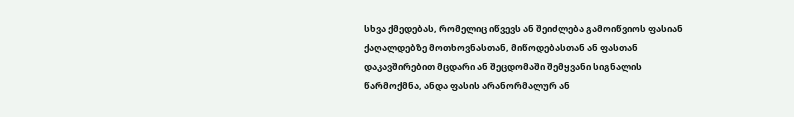სხვა ქმედებას, რომელიც იწვევს ან შეიძლება გამოიწვიოს ფასიან ქაღალდებზე მოთხოვნასთან, მიწოდებასთან ან ფასთან დაკავშირებით მცდარი ან შეცდომაში შემყვანი სიგნალის წარმოქმნა, ანდა ფასის არანორმალურ ან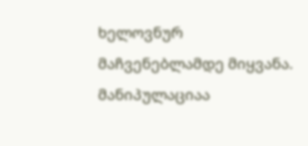ხელოვნურ მაჩვენებლამდე მიყვანა. მანიპულაციაა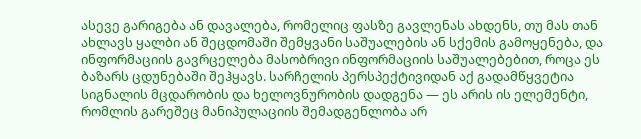ასევე გარიგება ან დავალება, რომელიც ფასზე გავლენას ახდენს, თუ მას თან ახლავს ყალბი ან შეცდომაში შემყვანი საშუალების ან სქემის გამოყენება, და ინფორმაციის გავრცელება მასობრივი ინფორმაციის საშუალებებით, როცა ეს ბაზარს ცდუნებაში შეჰყავს. სარჩელის პერსპექტივიდან აქ გადამწყვეტია სიგნალის მცდარობის და ხელოვნურობის დადგენა — ეს არის ის ელემენტი, რომლის გარეშეც მანიპულაციის შემადგენლობა არ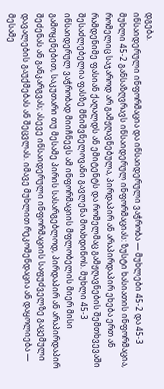დგება.
ინსაიდერული ინფორმაცია და ინსაიდერული ვაჭრობა — მუხლები 45-2 და 45-3
მუხლი 45-2 განსაზღვრავს ინსაიდერულ ინფორმაციას: ზუსტი ხასიათის ინფორმაცია, რომელიც საჯაროდ არ გამჟღავნებულა, პირდაპირ ან არაპირდაპირ ეხება ერთ ან რამდენიმე ფასიან ქაღალდს ან ემიტენტს და რომელმაც გამჟღავნების შემთხვევაში შესაძლებელია ფასზე მნიშვნელოვანი გავლენა მოახდინოს. მუხლი 45-3 ინსაიდერულ ვაჭრობად მიიჩნევს ამ ინფორმაციის მფლობელის მიერ მისი გამოყენებით, საკუთარი თუ მესამე პირის სასარგებლოდ, პირდაპირ ან არაპირდაპირ შეძენას ან განკარგვას; ასევე ინსაიდერული ინფორმაციის საფუძველზე გაცემული დავალების გაუქმებას ან შეცვლას. იმავე მუხლით რეკომენდაცია ან დაყოლიება — მესამე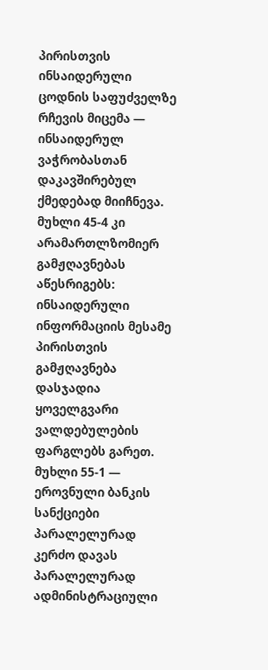პირისთვის ინსაიდერული ცოდნის საფუძველზე რჩევის მიცემა — ინსაიდერულ ვაჭრობასთან დაკავშირებულ ქმედებად მიიჩნევა. მუხლი 45-4 კი არამართლზომიერ გამჟღავნებას აწესრიგებს: ინსაიდერული ინფორმაციის მესამე პირისთვის გამჟღავნება დასჯადია ყოველგვარი ვალდებულების ფარგლებს გარეთ.
მუხლი 55-1 — ეროვნული ბანკის სანქციები პარალელურად
კერძო დავას პარალელურად ადმინისტრაციული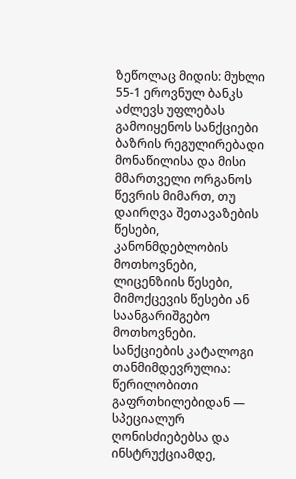ზეწოლაც მიდის: მუხლი 55-1 ეროვნულ ბანკს აძლევს უფლებას გამოიყენოს სანქციები ბაზრის რეგულირებადი მონაწილისა და მისი მმართველი ორგანოს წევრის მიმართ, თუ დაირღვა შეთავაზების წესები, კანონმდებლობის მოთხოვნები, ლიცენზიის წესები, მიმოქცევის წესები ან საანგარიშგებო მოთხოვნები. სანქციების კატალოგი თანმიმდევრულია: წერილობითი გაფრთხილებიდან — სპეციალურ ღონისძიებებსა და ინსტრუქციამდე,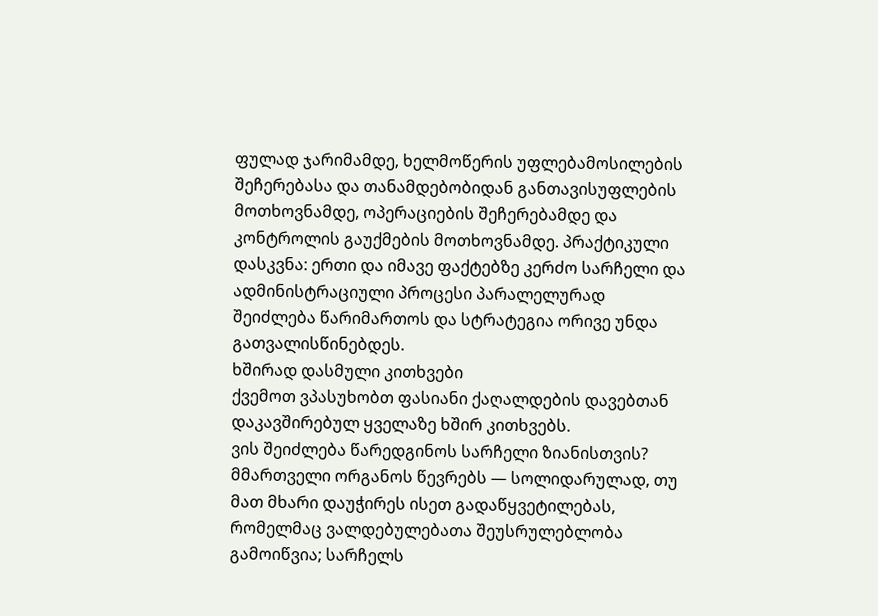ფულად ჯარიმამდე, ხელმოწერის უფლებამოსილების შეჩერებასა და თანამდებობიდან განთავისუფლების მოთხოვნამდე, ოპერაციების შეჩერებამდე და კონტროლის გაუქმების მოთხოვნამდე. პრაქტიკული დასკვნა: ერთი და იმავე ფაქტებზე კერძო სარჩელი და ადმინისტრაციული პროცესი პარალელურად შეიძლება წარიმართოს და სტრატეგია ორივე უნდა გათვალისწინებდეს.
ხშირად დასმული კითხვები
ქვემოთ ვპასუხობთ ფასიანი ქაღალდების დავებთან დაკავშირებულ ყველაზე ხშირ კითხვებს.
ვის შეიძლება წარედგინოს სარჩელი ზიანისთვის?
მმართველი ორგანოს წევრებს — სოლიდარულად, თუ მათ მხარი დაუჭირეს ისეთ გადაწყვეტილებას, რომელმაც ვალდებულებათა შეუსრულებლობა გამოიწვია; სარჩელს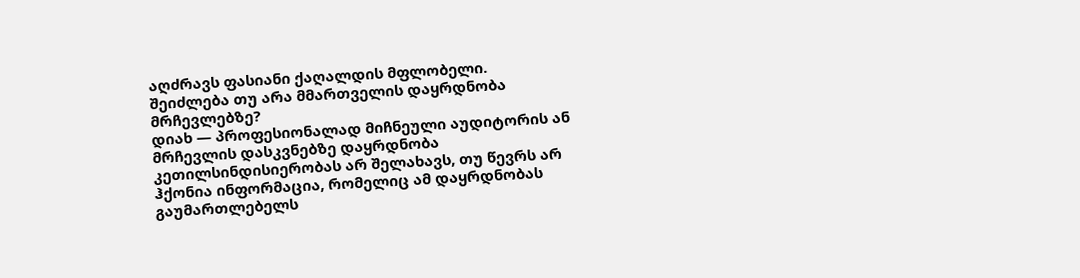აღძრავს ფასიანი ქაღალდის მფლობელი.
შეიძლება თუ არა მმართველის დაყრდნობა მრჩევლებზე?
დიახ — პროფესიონალად მიჩნეული აუდიტორის ან მრჩევლის დასკვნებზე დაყრდნობა კეთილსინდისიერობას არ შელახავს, თუ წევრს არ ჰქონია ინფორმაცია, რომელიც ამ დაყრდნობას გაუმართლებელს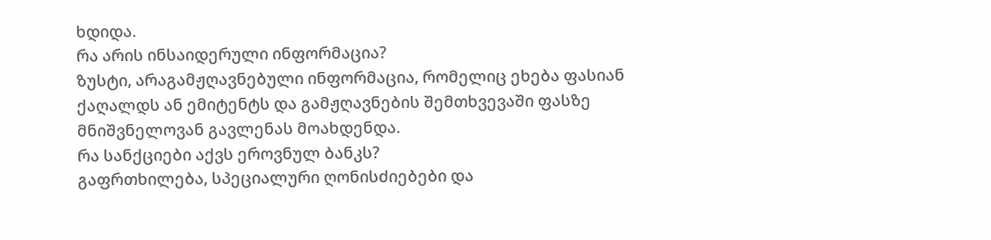ხდიდა.
რა არის ინსაიდერული ინფორმაცია?
ზუსტი, არაგამჟღავნებული ინფორმაცია, რომელიც ეხება ფასიან ქაღალდს ან ემიტენტს და გამჟღავნების შემთხვევაში ფასზე მნიშვნელოვან გავლენას მოახდენდა.
რა სანქციები აქვს ეროვნულ ბანკს?
გაფრთხილება, სპეციალური ღონისძიებები და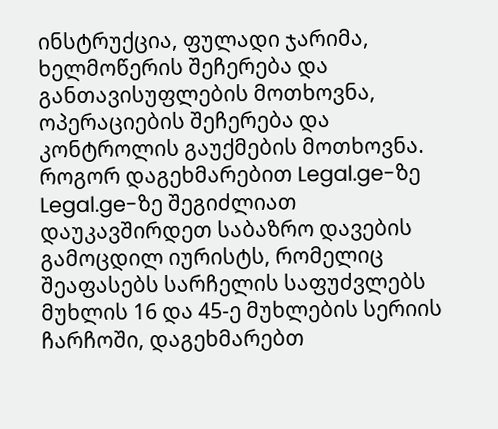ინსტრუქცია, ფულადი ჯარიმა, ხელმოწერის შეჩერება და განთავისუფლების მოთხოვნა, ოპერაციების შეჩერება და კონტროლის გაუქმების მოთხოვნა.
როგორ დაგეხმარებით Legal.ge-ზე
Legal.ge-ზე შეგიძლიათ დაუკავშირდეთ საბაზრო დავების გამოცდილ იურისტს, რომელიც შეაფასებს სარჩელის საფუძვლებს მუხლის 16 და 45-ე მუხლების სერიის ჩარჩოში, დაგეხმარებთ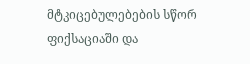მტკიცებულებების სწორ ფიქსაციაში და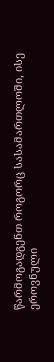წარმოგადგენთ როგორც სასამართლოში, ისე ეროვნული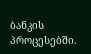ბანკის პროცესებში.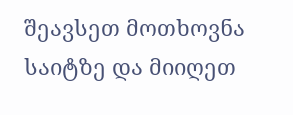შეავსეთ მოთხოვნა საიტზე და მიიღეთ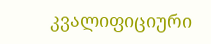კვალიფიციური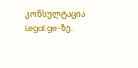კონსულტაცია Legal.ge-ზე.